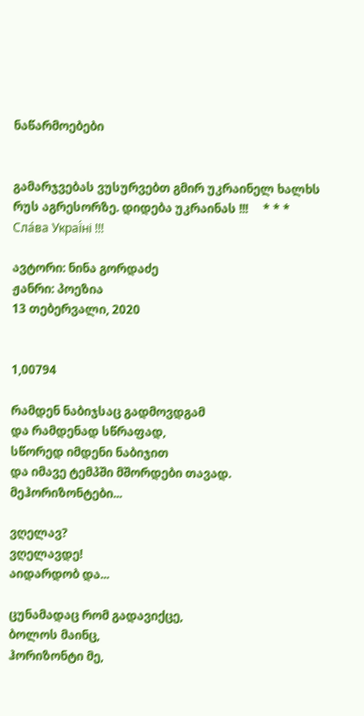ნაწარმოებები


გამარჯვებას ვუსურვებთ გმირ უკრაინელ ხალხს რუს აგრესორზე. დიდება უკრაინას !!!     * * *     Сла́ва Украї́ні !!!

ავტორი: ნინა გორდაძე
ჟანრი: პოეზია
13 თებერვალი, 2020


1,00794

რამდენ ნაბიჯსაც გადმოვდგამ
და რამდენად სწრაფად,
სწორედ იმდენი ნაბიჯით
და იმავე ტემპში მშორდები თავად.
მეჰორიზონტები...

ვღელავ?
ვღელავდე!
აიდარდობ და...

ცუნამადაც რომ გადავიქცე,
ბოლოს მაინც,
ჰორიზონტი მე,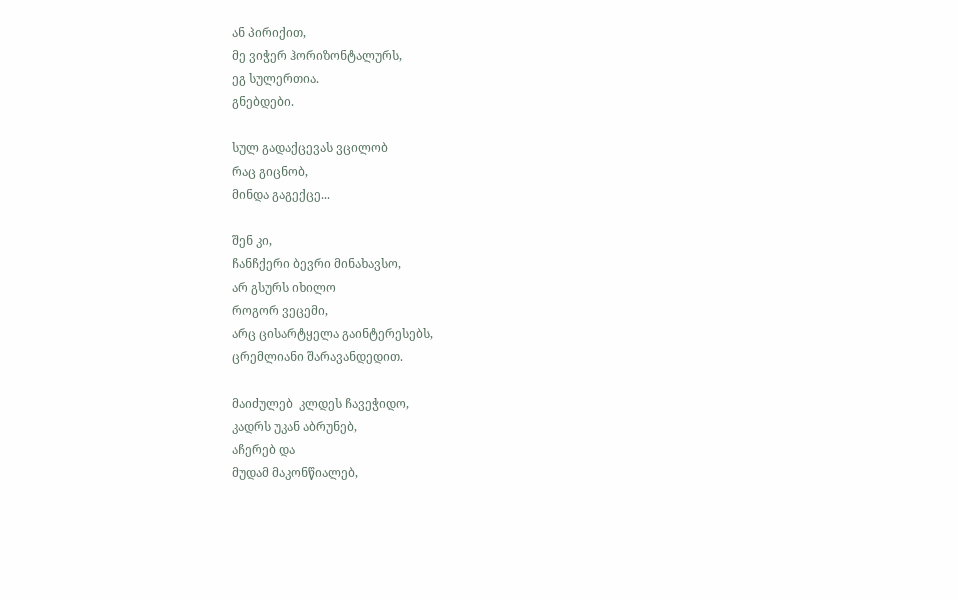ან პირიქით,
მე ვიჭერ ჰორიზონტალურს,
ეგ სულერთია.
გნებდები.

სულ გადაქცევას ვცილობ
რაც გიცნობ,
მინდა გაგექცე...

შენ კი,
ჩანჩქერი ბევრი მინახავსო,
არ გსურს იხილო
როგორ ვეცემი,
არც ცისარტყელა გაინტერესებს,
ცრემლიანი შარავანდედით.

მაიძულებ  კლდეს ჩავეჭიდო,
კადრს უკან აბრუნებ,
აჩერებ და
მუდამ მაკონწიალებ,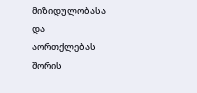მიზიდულობასა და
აორთქლებას შორის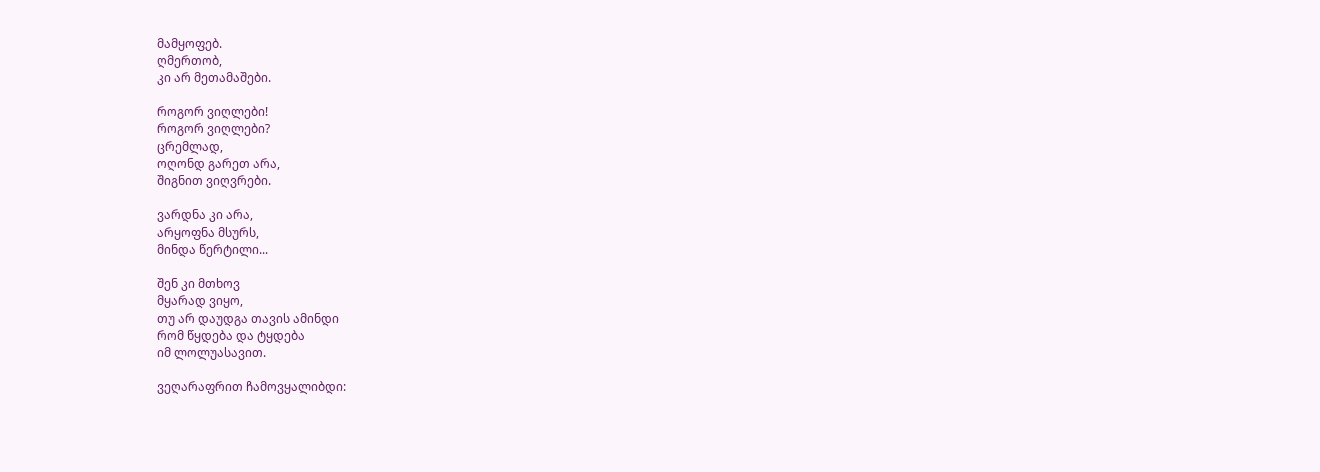მამყოფებ.
ღმერთობ,
კი არ მეთამაშები.

როგორ ვიღლები!
როგორ ვიღლები?
ცრემლად,
ოღონდ გარეთ არა,
შიგნით ვიღვრები.

ვარდნა კი არა,
არყოფნა მსურს,
მინდა წერტილი...

შენ კი მთხოვ
მყარად ვიყო,
თუ არ დაუდგა თავის ამინდი
რომ წყდება და ტყდება
იმ ლოლუასავით.

ვეღარაფრით ჩამოვყალიბდი: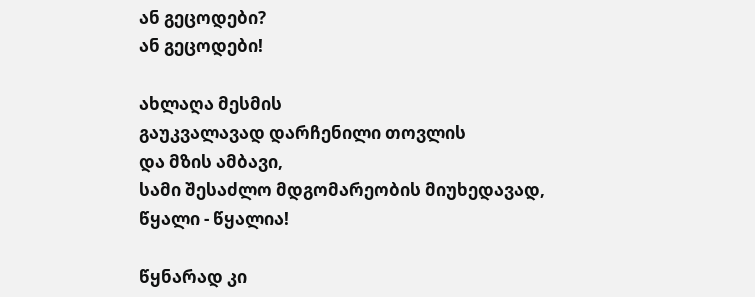ან გეცოდები?
ან გეცოდები!

ახლაღა მესმის
გაუკვალავად დარჩენილი თოვლის
და მზის ამბავი,
სამი შესაძლო მდგომარეობის მიუხედავად,
წყალი - წყალია!

წყნარად კი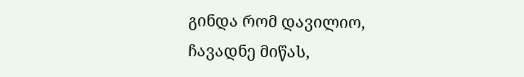გინდა რომ დავილიო,
ჩავადნე მიწას,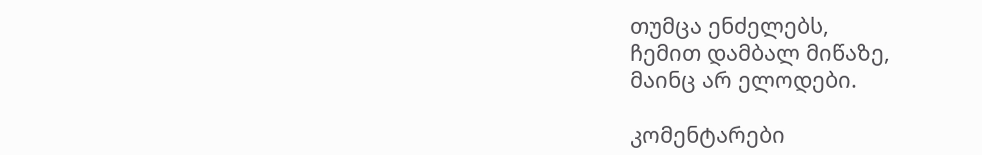თუმცა ენძელებს,
ჩემით დამბალ მიწაზე,
მაინც არ ელოდები.

კომენტარები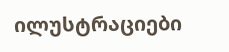ილუსტრაციები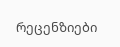რეცენზიები